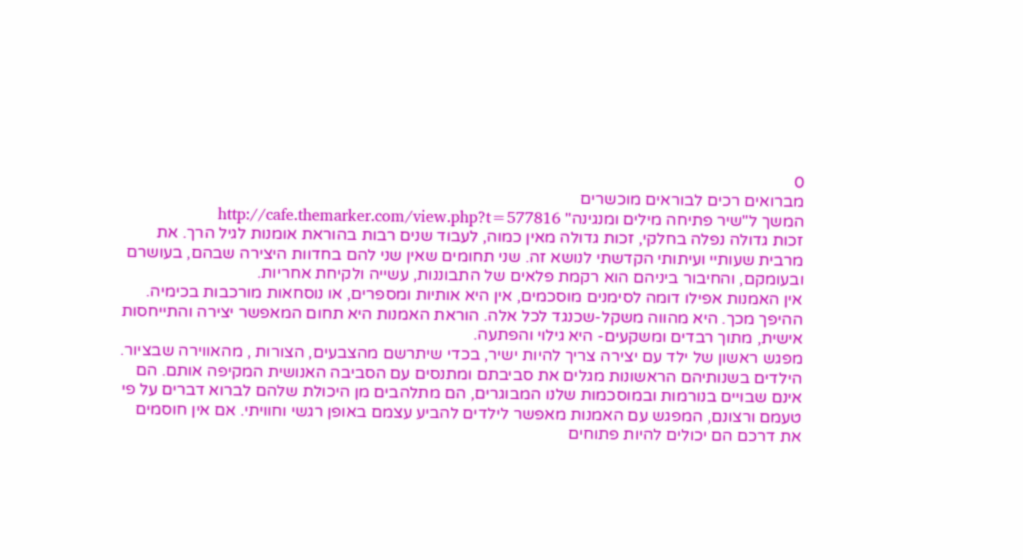0
מברואים רכים לבוראים מוכשרים
המשך ל"שיר פתיחה מילים ומנגינה" http://cafe.themarker.com/view.php?t=577816
זכות גדולה נפלה בחלקי, זכות גדולה מאין כמוה, לעבוד שנים רבות בהוראת אומנות לגיל הרך. את מרבית שעותיי ועיתותי הקדשתי לנושא זה. שני תחומים שאין שני להם בחדוות היצירה שבהם, בעושרם ובעומקם, והחיבור ביניהם הוא רקמת פלאים של התבוננות, עשייה ולקיחת אחריות.
אין האמנות אפילו דומה לסימנים מוסכמים, אין היא אותיות ומספרים, או נוסחאות מורכבות בכימיה. ההיפך מכך. היא מהווה משקל-שכנגד לכל אלה. הוראת האמנות היא תחום המאפשר יצירה והתייחסות אישית, מתוך רבדים ומשקעים- היא גילוי והפתעה.
מפגש ראשון של ילד עם יצירה צריך להיות ישיר, בכדי שיתרשם מהצבעים, הצורות , מהאווירה שבציור. הילדים בשנותיהם הראשונות מגלים את סביבתם ומתנסים עם הסביבה האנושית המקיפה אותם. הם אינם שבויים בנורמות ובמוסכמות שלנו המבוגרים, הם מתלהבים מן היכולת שלהם לברוא דברים על פי טעמם ורצונם, המפגש עם האמנות מאפשר לילדים להביע עצמם באופן רגשי וחוויתי. אם אין חוסמים את דרכם הם יכולים להיות פתוחים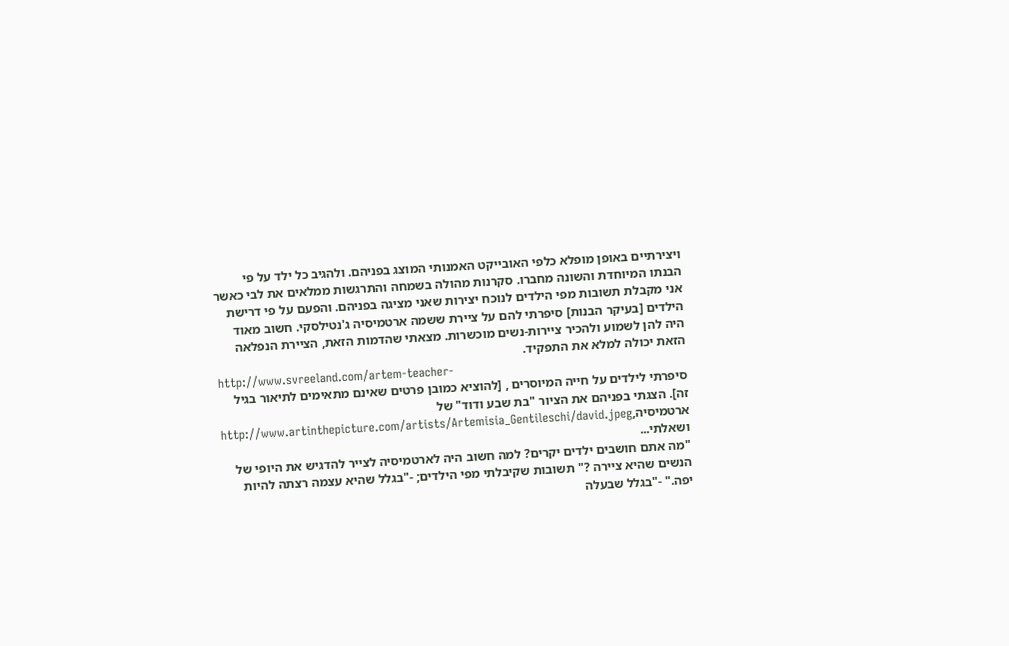ויצירתיים באופן מופלא כלפי האובייקט האמנותי המוצג בפניהם. ולהגיב כל ילד על פי הבנתו המיוחדת והשונה מחברו. סקרנות מהולה בשמחה והתרגשות ממלאים את לבי כאשר אני מקבלת תשובות מפי הילדים לנוכח יצירות שאני מציגה בפניהם. והפעם על פי דרישת הילדים [בעיקר הבנות] סיפרתי להם על ציירת ששמה ארטמיסיה ג'נטילסקי. חשוב מאוד היה להן לשמוע ולהכיר ציירות-נשים מוכשרות. מצאתי שהדמות הזאת, הציירת הנפלאה הזאת יכולה למלא את התפקיד.
http://www.svreeland.com/artem-teacher-
סיפרתי לילדים על חייה המיוסרים , [להוציא כמובן פרטים שאינם מתאימים לתיאור בגיל זה]. הצגתי בפניהם את הציור "בת שבע ודוד" של ארטמיסיה,http://www.artinthepicture.com/artists/Artemisia_Gentileschi/david.jpeg ושאלתי...
"מה אתם חושבים ילדים יקרים? למה חשוב היה לארטמיסיה לצייר להדגיש את היופי של הנשים שהיא ציירה ?" תשובות שקיבלתי מפי הילדים; -"בגלל שהיא עצמה רצתה להיות יפה." -"בגלל שבעלה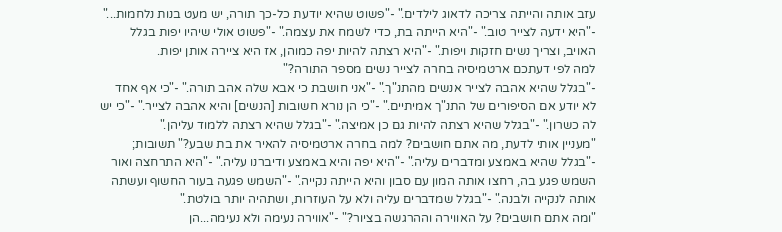עזב אותה והייתה צריכה לדאוג לילדים." -"פשוט שהיא יודעת כל-כך תורה, יש מעט בנות נלחמות..." -"היא ידעה לצייר טוב." -"היא הייתה בת, כדי לשמח את עצמה." -"פשוט אולי שיהיו יפות בגלל האויב, וצריך נשים חזקות ויפות." -"היא רצתה להיות יפה כמוהן, אז היא ציירה אותן יפות.
למה לפי דעתכם ארטמיסיה בחרה לצייר נשים מספר התורה?"
-"בגלל שהיא אהבה לצייר אנשים מהתנ"ך." -"אני חושבת כי אבא שלה אהב תורה." -"כי אף אחד לא יודע אם הסיפורים של התנ"ך אמיתיים." -"כי הן נורא חשובות [הנשים] והיא אהבה לצייר." -"כי יש לה כשרון." -"בגלל שהיא רצתה להיות גם כן אמיצה." -"בגלל שהיא רצתה ללמוד עליהן."
"מעניין אותי לדעת, מה אתם חושבים? למה בחרה ארטמיסיה להאיר את בת שבע?" תשובות; -"בגלל שהיא באמצע ומדברים עליה." -"היא יפה והיא באמצע ודיברנו עליה." -"היא התרחצה ואור השמש פגע בה, רחצו אותה המון עם סבון והיא הייתה נקייה." -"השמש פגעה בעור החשוף ועשתה אותה לנקייה ולבנה." -"בגלל שמדברים עליה ולא על העוזרות, ושתהיה יותר בולטת."
"ומה אתם חושבים? על האווירה וההרגשה בציור?" -"אווירה נעימה ולא נעימה...הן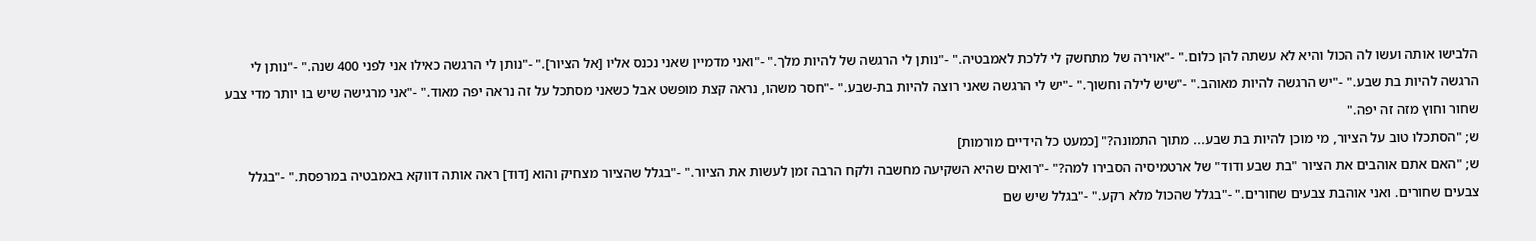הלבישו אותה ועשו לה הכול והיא לא עשתה להן כלום." -"אוירה של מתחשק לי ללכת לאמבטיה." -"נותן לי הרגשה של להיות מלך." -"ואני מדמיין שאני נכנס אליו [אל הציור]." -"נותן לי הרגשה כאילו אני לפני 400 שנה." -"נותן לי הרגשה להיות בת שבע." -"יש הרגשה להיות מאוהב." -"שיש לילה וחשוך." -"יש לי הרגשה שאני רוצה להיות בת-שבע." -"חסר משהו, נראה קצת מופשט אבל כשאני מסתכל על זה נראה יפה מאוד." -"אני מרגישה שיש בו יותר מדי צבע שחור וחוץ מזה זה יפה."
ש; "הסתכלו טוב על הציור, מי מוכן להיות בת שבע... מתוך התמונה?" [כמעט כל הידיים מורמות]
ש; "האם אתם אוהבים את הציור "בת שבע ודוד" של ארטמיסיה הסבירו למה?" -"רואים שהיא השקיעה מחשבה ולקח הרבה זמן לעשות את הציור." -"בגלל שהציור מצחיק והוא [דוד] ראה אותה דווקא באמבטיה במרפסת." -"בגלל צבעים שחורים. ואני אוהבת צבעים שחורים." -"בגלל שהכול מלא רקע." -"בגלל שיש שם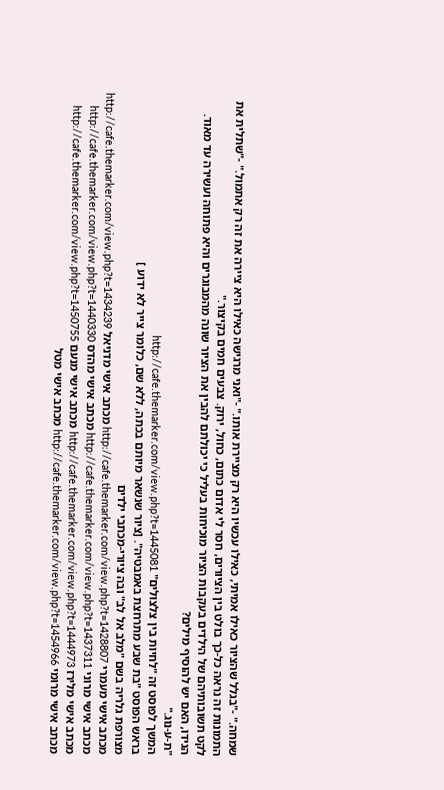שמחה." -"בגלל שהציור כאילו אמיתי, כאילו עכשיו היא רק מציירת אותו." -"ואני מרגישה כאילו היא ציירה את זה רק אתמול." -"שתלית את התמונות זה נראה כל-כך בולט בין הציורים, חסר לי אדום כתום, כחול, ירוק. צבעים חמים בקיצור."
לקט תשובותיהם של הילדים בעקבות הציור מוכיחות בעליל כי יכולתם להבין את הציור שונה מהמבוגרים והיא פתוחה ועשירה עד מאוד.
הגידו, האם יש להוסיף מילים?
"ת-ע-נוג."
המשך לפוסט זה "לחיות בין צלצולים" http://cafe.themarker.com/view.php?t=1445081
בראש הפוסט "בת שבע מתרחצת באמבטיה". [ציור שנשאר מיותם בכתה, ללא שם, כלומר צייר לא ידוע ]
מצורפת גלריה בשם "מלב אל לב" ובה ציורי-מכתבי ילדים
מכתב אישי מעמרי http://cafe.themarker.com/view.php?t=1428807 מכתב אישי מדניאל http://cafe.themarker.com/view.php?t=1434239 מכתב אישי מרוני http://cafe.themarker.com/view.php?t=1437311 מכתב אישי מהדס http://cafe.themarker.com/view.php?t=1440330 מכתב אישי מלירז http://cafe.themarker.com/view.php?t=1444973 מכתב אישי מנעם http://cafe.themarker.com/view.php?t=1450755 מכתב אישי מרומי http://cafe.themarker.com/view.php?t=1454966 מכתב אישי מטל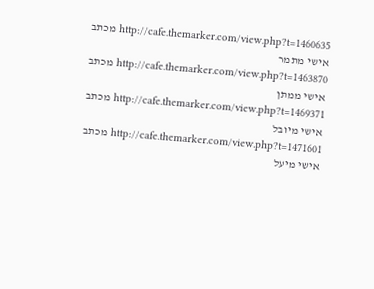http://cafe.themarker.com/view.php?t=1460635 מכתב אישי מתמר http://cafe.themarker.com/view.php?t=1463870 מכתב אישי ממתן http://cafe.themarker.com/view.php?t=1469371 מכתב אישי מיובל http://cafe.themarker.com/view.php?t=1471601 מכתב אישי מיעל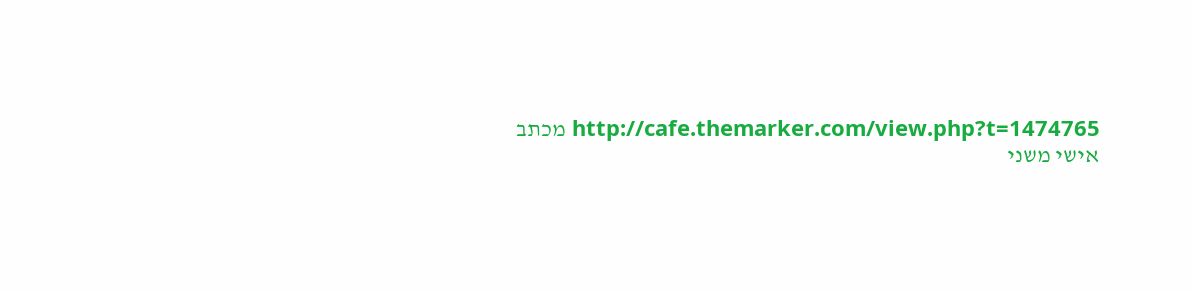http://cafe.themarker.com/view.php?t=1474765 מכתב אישי משני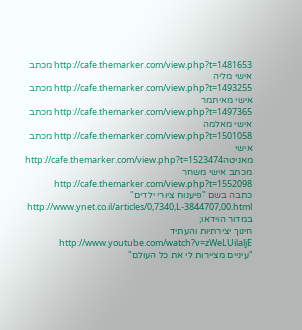http://cafe.themarker.com/view.php?t=1481653 מכתב אישי מליה http://cafe.themarker.com/view.php?t=1493255 מכתב אישי מאיתמר http://cafe.themarker.com/view.php?t=1497365 מכתב אישי מאלמה http://cafe.themarker.com/view.php?t=1501058 מכתב אישי מאניטהhttp://cafe.themarker.com/view.php?t=1523474 מכתב אישי משחר http://cafe.themarker.com/view.php?t=1552098
כתבה בשם "פיענוח ציורי ילדים" http://www.ynet.co.il/articles/0,7340,L-3844707,00.html
במדור הוידאו;
חינוך יצירתיות והעתיד http://www.youtube.com/watch?v=zWeLUilaljE
"עיניים מציירות לי את כל העולם"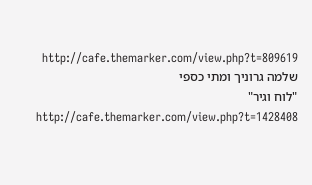http://cafe.themarker.com/view.php?t=809619 שלמה גרוניך ומתי כספי
"לוח וגיר" http://cafe.themarker.com/view.php?t=1428408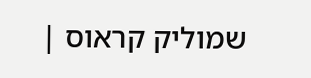שמוליק קראוס |